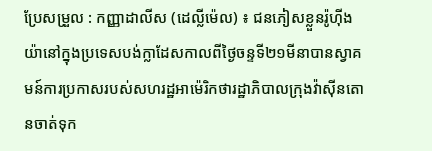ប្រែសម្រួល : កញ្ញាដាលីស (ដេល្លីម៉េល) ៖ ជនភៀសខ្លួនរ៉ូហ៊ីងយ៉ានៅក្នុងប្រទេសបង់ក្លាដែសកាលពីថ្ងៃចន្ទទី២១មីនាបានស្វាគមន៍ការប្រកាសរបស់សហរដ្ឋអាម៉េរិកថារដ្ឋាភិបាលក្រុងវ៉ាស៊ីនតោនចាត់ទុក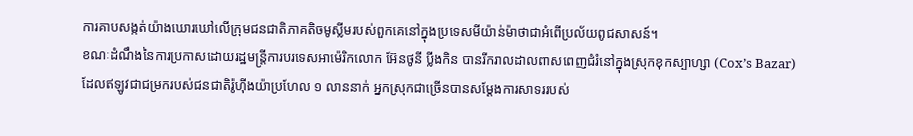ការគាបសង្កត់យ៉ាងឃោរឃៅលើក្រុមជនជាតិភាគតិចមូស្លីមរបស់ពួកគេនៅក្នុងប្រទេសមីយ៉ាន់ម៉ាថាជាអំពើប្រល័យពូជសាសន៍។
ខណៈដំណឹងនៃការប្រកាសដោយរដ្ឋមន្ត្រីការបរទេសអាម៉េរិកលោក អ៊ែនថូនី ប្លីងកិន បានរីករាលដាលពាសពេញជំរំនៅក្នុងស្រុកខុកស្បាហ្សា (Cox’s Bazar)ដែលឥឡូវជាជម្រករបស់ជនជាតិរ៉ូហ៊ីងយ៉ាប្រហែល ១ លាននាក់ អ្នកស្រុកជាច្រើនបានសម្តែងការសាទររបស់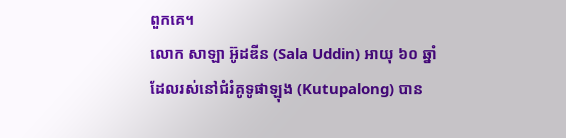ពួកគេ។
លោក សាឡា អ៊ូដឌីន (Sala Uddin) អាយុ ៦០ ឆ្នាំ ដែលរស់នៅជំរំគូទូផាឡុង (Kutupalong) បាន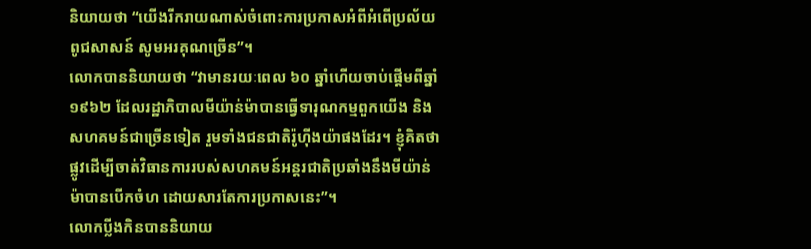និយាយថា “យើងរីករាយណាស់ចំពោះការប្រកាសអំពីអំពើប្រល័យពូជសាសន៍ សូមអរគុណច្រើន”។
លោកបាននិយាយថា “វាមានរយៈពេល ៦០ ឆ្នាំហើយចាប់ផ្តើមពីឆ្នាំ ១៩៦២ ដែលរដ្ឋាភិបាលមីយ៉ាន់ម៉ាបានធ្វើទារុណកម្មពួកយើង និងសហគមន៍ជាច្រើនទៀត រួមទាំងជនជាតិរ៉ូហ៊ីងយ៉ាផងដែរ។ ខ្ញុំគិតថាផ្លូវដើម្បីចាត់វិធានការរបស់សហគមន៍អន្តរជាតិប្រឆាំងនឹងមីយ៉ាន់ម៉ាបានបើកចំហ ដោយសារតែការប្រកាសនេះ”។
លោកប្លីងកិនបាននិយាយ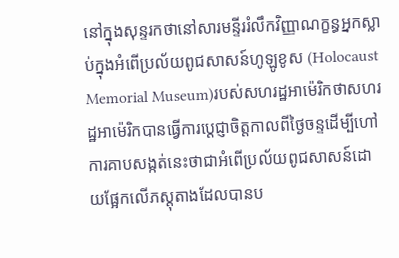នៅក្នុងសុន្ទរកថានៅសារមន្ទីររំលឹកវិញ្ញាណក្ខន្ធអ្នកស្លាប់ក្នុងអំពើប្រល័យពូជសាសន៍ហូឡូខូស (Holocaust Memorial Museum)របស់សហរដ្ឋអាម៉េរិកថាសហរដ្ឋអាម៉េរិកបានធ្វើការប្តេជ្ញាចិត្តកាលពីថ្ងៃចន្ទដើម្បីហៅការគាបសង្កត់នេះថាជាអំពើប្រល័យពូជសាសន៍ដោយផ្អែកលើភស្តុតាងដែលបានប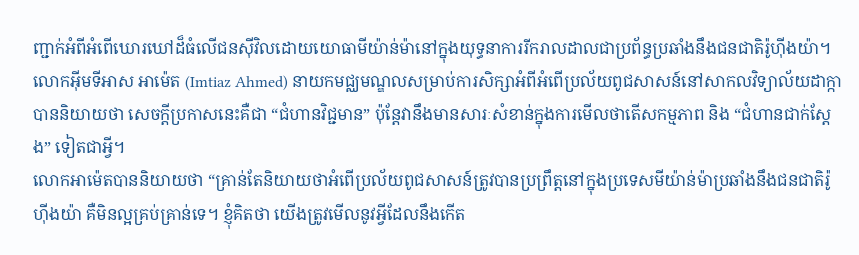ញ្ជាក់អំពីអំពើឃោរឃៅដ៏ធំលើជនស៊ីវិលដោយយោធាមីយ៉ាន់ម៉ានៅក្នុងយុទ្ធនាការរីករាលដាលជាប្រព័ន្ធប្រឆាំងនឹងជនជាតិរ៉ូហ៊ីងយ៉ា។
លោកអ៊ីមទីអាស អាម៉េត (Imtiaz Ahmed) នាយកមជ្ឈមណ្ឌលសម្រាប់ការសិក្សាអំពីអំពើប្រល័យពូជសាសន៍នៅសាកលវិទ្យាល័យដាក្កា បាននិយាយថា សេចក្តីប្រកាសនេះគឺជា “ជំហានវិជ្ជមាន” ប៉ុន្តែវានឹងមានសារៈសំខាន់ក្នុងការមើលថាតើសកម្មភាព និង “ជំហានជាក់ស្តែង” ទៀតជាអ្វី។
លោកអាម៉េតបាននិយាយថា “គ្រាន់តែនិយាយថាអំពើប្រល័យពូជសាសន៍ត្រូវបានប្រព្រឹត្តនៅក្នុងប្រទេសមីយ៉ាន់ម៉ាប្រឆាំងនឹងជនជាតិរ៉ូហ៊ីងយ៉ា គឺមិនល្អគ្រប់គ្រាន់ទេ។ ខ្ញុំគិតថា យើងត្រូវមើលនូវអ្វីដែលនឹងកើត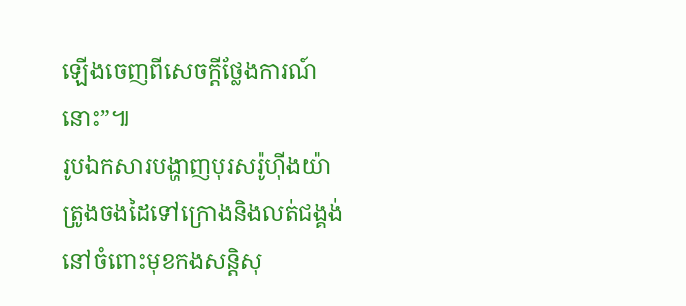ឡើងចេញពីសេចក្តីថ្លែងការណ៍នោះ”៕
រូបឯកសារបង្ហាញបុរសរ៉ូហ៊ីងយ៉ា ត្រូងចងដៃទៅក្រោងនិងលត់ជង្គង់នៅចំពោះមុខកងសន្តិសុ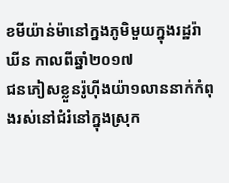ខមីយ៉ាន់ម៉ានៅក្នងភូមិមួយក្នុងរដ្ឋរ៉ាឃីន កាលពីឆ្នាំ២០១៧
ជនភៀសខ្លួនរ៉ូហ៊ីងយ៉ា១លាននាក់កំពុងរស់នៅជំរំនៅក្នុងស្រុក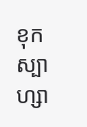ខុកស្បាហ្សា